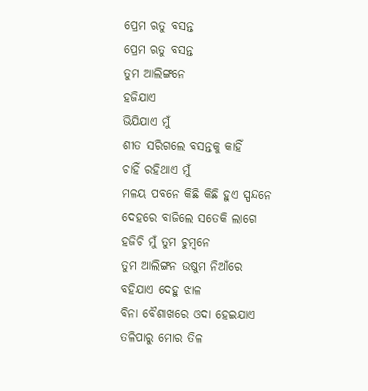ପ୍ରେମ ଋତୁ ବସନ୍ତ
ପ୍ରେମ ଋତୁ ବସନ୍ତ
ତୁମ ଆଲିଙ୍ଗନେ
ହଜିଯାଏ
ଭିଯିଯାଏ ମୁଁ
ଶୀତ ସରିଗଲେ ବସନ୍ତକୁ କାହିଁ
ଚାହିଁ ରହିଥାଏ ମୁଁ
ମଳୟ ପବନେ କିଛି କିଛି ହୁଏ ସ୍ପନ୍ଦନେ
ଦେହରେ ବାଜିଲେ ସତେକି ଲାଗେ
ହଜିଚି ମୁଁ ତୁମ ଚୁମ୍ବନେ
ତୁମ ଆଲିଙ୍ଗନ ଉଷୁମ ନିଆଁରେ
ବହିଯାଏ ଦେହୁ ଝାଳ
ବିନା ବୈଶାଖରେ ଓଦା ହେଇଯାଏ
ତଳିପାରୁ ମୋର ତିଳ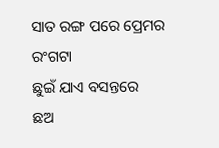ସାତ ରଙ୍ଗ ପରେ ପ୍ରେମର ରଂଗଟା
ଛୁଇଁ ଯାଏ ବସନ୍ତରେ
ଛଅ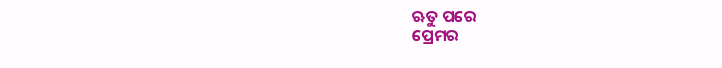ଋତୁ ପରେ
ପ୍ରେମର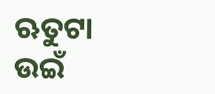ଋତୁଟା
ଉଇଁ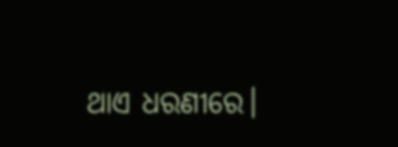ଥାଏ ଧରଣୀରେ।